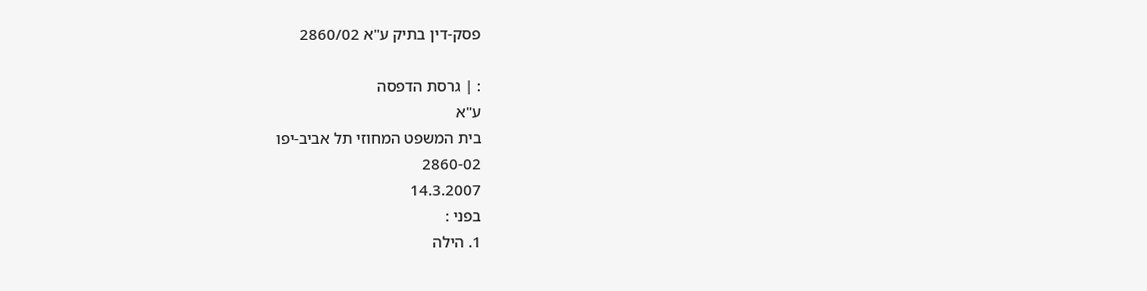פסק-דין בתיק ע"א 2860/02

: | גרסת הדפסה
ע"א
בית המשפט המחוזי תל אביב-יפו
2860-02
14.3.2007
בפני :
1. הילה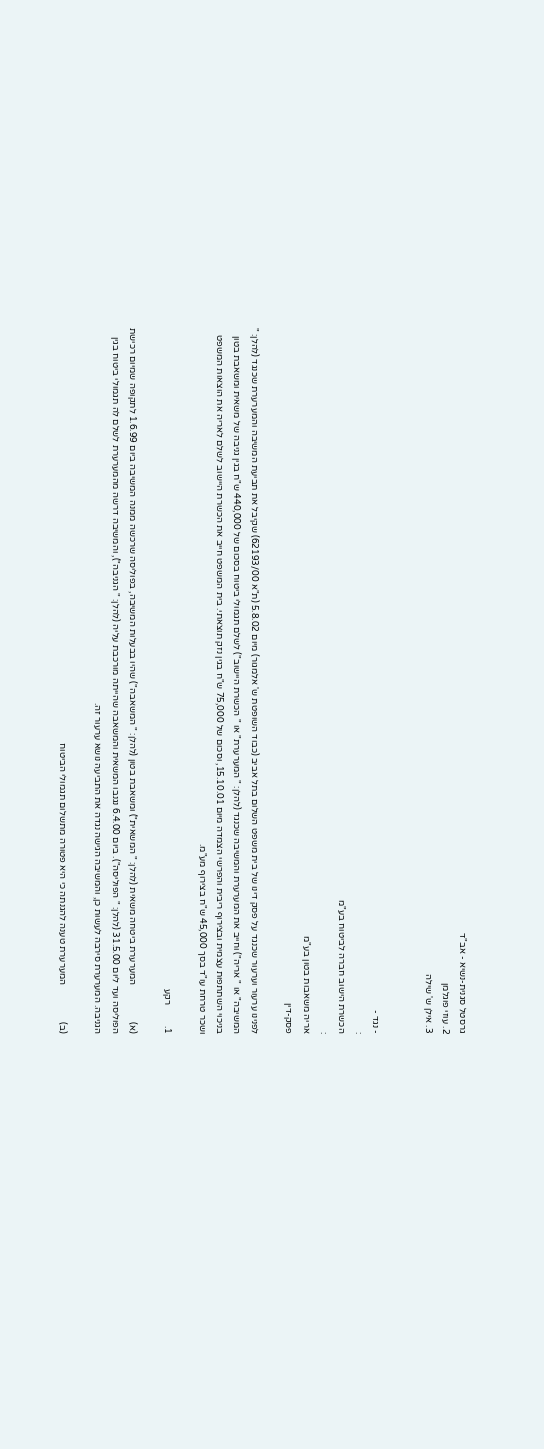גרסטל סגנית-נשיא - אב"ד
2. עוזי פוגלמן
3. אילן ש' שילה


- נגד -
:
הכשרת הישוב חברה לביטוח בע"מ
:
אריה משאבות בטון בע"מ
פסק-דין

לפנינו ערעור וערעור שכנגד על פסק דינו של בית משפט השלום בתל אביב (כבוד השופטת ש' אלמגור) מיום 5.8.02 (ת"א 62193/00) שקיבל את תביעת המשיבה והמערערת שכנגד (להלן: " המשיבה" או " אריה") וחייב את המערערת והמשיבה שכנגד (להלן: " המערערת" או " הכשרת היישוב") לשלם תגמולי ביטוח בסכום של 440,000 ש"ח בגין גניבה של משאית ומשאבת בטון בניכוי השתתפות עצמית ובצירוף ריבית והפרשי הצמדה מיום 15.10.01, וסכום של 75,000 ש"ח בגין נזק תוצאתי. בית המשפט חייב את הכשרת היישוב לשלם לאריה את הוצאות המשפט ושכר טרחת עו"ד בסך 45,000 ש"ח בצירוף מע"מ.

1.         רקע

(א)                המערערת ביטחה משאית (להלן: " המשאית") ומשאבת בטון (להלן: " המשאבה") שהיו בבעלות המשיבה, בפוליסה שרכשה ממנה המשיבה ביום 1.6.99 לתקופה שמיום רכישת הפוליסה ועד ליום 31.5.00 (להלן: " הפוליסה"). ביום 6.4.00 נגנבו המשאית והמשאבה שהייתה מורכבת עליה (להלן: " הגניבה"), והמשיבה דרשה מהמערערת לשלם לה תגמולי ביטוח בגין הגניבה. המערערת סירבה לעשות כן, והמשיבה הגישה נגדה את התביעה נושא ערעור זה.

(ב)                המערערת טענה להגנתה כי היא פטורה מתשלום תגמולי הביטוח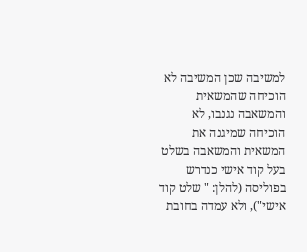למשיבה שכן המשיבה לא הוכיחה שהמשאית והמשאבה נגנבו, לא הוכיחה שמיגנה את המשאית והמשאבה בשלט בעל קוד אישי כנדרש בפוליסה (להלן: " שלט קוד אישי"), ולא עמדה בחובת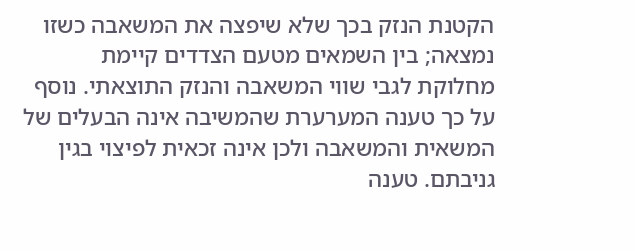הקטנת הנזק בכך שלא שיפצה את המשאבה כשזו נמצאה; בין השמאים מטעם הצדדים קיימת מחלוקת לגבי שווי המשאבה והנזק התוצאתי. נוסף על כך טענה המערערת שהמשיבה אינה הבעלים של המשאית והמשאבה ולכן אינה זכאית לפיצוי בגין גניבתם. טענה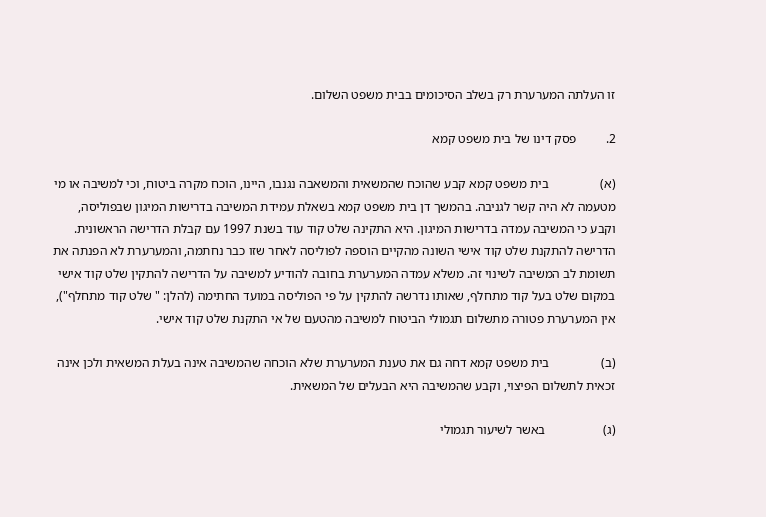זו העלתה המערערת רק בשלב הסיכומים בבית משפט השלום.

2.         פסק דינו של בית משפט קמא

(א)                בית משפט קמא קבע שהוכח שהמשאית והמשאבה נגנבו, היינו, הוכח מקרה ביטוח, וכי למשיבה או מי מטעמה לא היה קשר לגניבה. בהמשך דן בית משפט קמא בשאלת עמידת המשיבה בדרישות המיגון שבפוליסה, וקבע כי המשיבה עמדה בדרישות המיגון. היא התקינה שלט קוד עוד בשנת 1997 עם קבלת הדרישה הראשונית. הדרישה להתקנת שלט קוד אישי השונה מהקיים הוספה לפוליסה לאחר שזו כבר נחתמה, והמערערת לא הפנתה את תשומת לב המשיבה לשינוי זה. משלא עמדה המערערת בחובה להודיע למשיבה על הדרישה להתקין שלט קוד אישי במקום שלט בעל קוד מתחלף, שאותו נדרשה להתקין על פי הפוליסה במועד החתימה (להלן: " שלט קוד מתחלף"), אין המערערת פטורה מתשלום תגמולי הביטוח למשיבה מהטעם של אי התקנת שלט קוד אישי.

(ב)                בית משפט קמא דחה גם את טענת המערערת שלא הוכחה שהמשיבה אינה בעלת המשאית ולכן אינה זכאית לתשלום הפיצוי, וקבע שהמשיבה היא הבעלים של המשאית.

(ג)                  באשר לשיעור תגמולי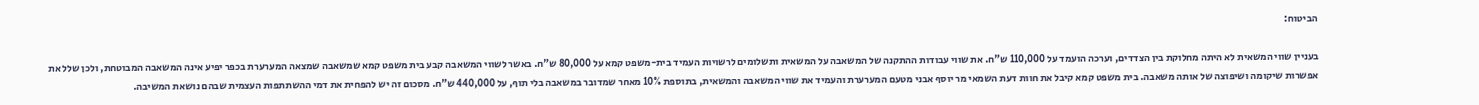הביטוח:

בעניין שווי המשאית לא היתה מחלוקת בין הצדדים, וערכה הועמד על 110,000 ש"ח. את שווי עבודות ההתקנה של המשאבה על המשאית ותשלומים לרשויות העמיד בית-משפט קמא על 80,000 ש"ח. באשר לשווי המשאבה קבע בית משפט קמא שמשאבה שמצאה המערערת בכפר יפיע אינה המשאבה המבוטחת, ולכן שלל את אפשרות שיקומה ושיפוצה של אותה משאבה. בית משפט קמא קיבל את חוות דעת השמאי מר יוסף אבני מטעם המערערת והעמיד את שווי המשאבה והמשאית, בתוספת 10% מאחר שמדובר במשאבה בלי תוף, על 440,000 ש"ח. מסכום זה יש להפחית את דמי ההשתתפות העצמית שבהם נושאת המשיבה.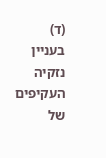(ד)                בעניין נזקיה העקיפים של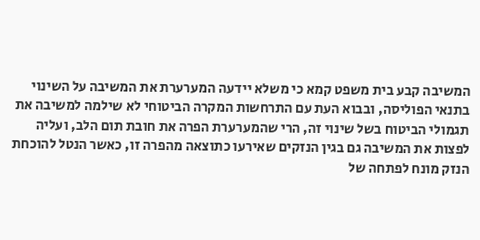המשיבה קבע בית משפט קמא כי משלא יידעה המערערת את המשיבה על השינוי בתנאי הפוליסה, ובבוא העת עם התרחשות המקרה הביטוחי לא שילמה למשיבה את תגמולי הביטוח בשל שינוי זה, הרי שהמערערת הפרה את חובת תום הלב, ועליה לפצות את המשיבה גם בגין הנזקים שאירעו כתוצאה מהפרה זו, כאשר הנטל להוכחת הנזק מונח לפתחה של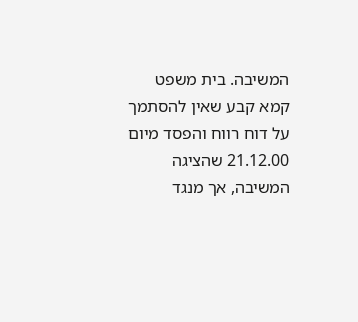המשיבה. בית משפט קמא קבע שאין להסתמך על דוח רווח והפסד מיום 21.12.00 שהציגה המשיבה, אך מנגד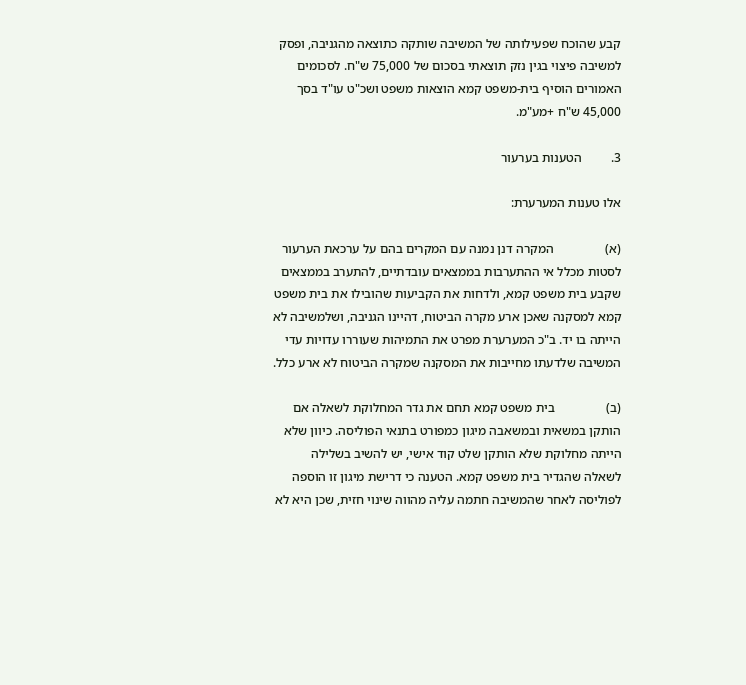קבע שהוכח שפעילותה של המשיבה שותקה כתוצאה מהגניבה, ופסק למשיבה פיצוי בגין נזק תוצאתי בסכום של 75,000 ש"ח. לסכומים האמורים הוסיף בית-משפט קמא הוצאות משפט ושכ"ט עו"ד בסך  45,000 ש"ח +מע"מ.

3.         הטענות בערעור

אלו טענות המערערת:

(א)                המקרה דנן נמנה עם המקרים בהם על ערכאת הערעור לסטות מכלל אי ההתערבות בממצאים עובדתיים, להתערב בממצאים שקבע בית משפט קמא, ולדחות את הקביעות שהובילו את בית משפט קמא למסקנה שאכן ארע מקרה הביטוח, דהיינו הגניבה, ושלמשיבה לא הייתה בו יד. ב"כ המערערת מפרט את התמיהות שעוררו עדויות עדי המשיבה שלדעתו מחייבות את המסקנה שמקרה הביטוח לא ארע כלל.

(ב)                בית משפט קמא תחם את גדר המחלוקת לשאלה אם הותקן במשאית ובמשאבה מיגון כמפורט בתנאי הפוליסה. כיוון שלא הייתה מחלוקת שלא הותקן שלט קוד אישי, יש להשיב בשלילה לשאלה שהגדיר בית משפט קמא. הטענה כי דרישת מיגון זו הוספה לפוליסה לאחר שהמשיבה חתמה עליה מהווה שינוי חזית, שכן היא לא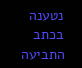נטענה בכתב התביעה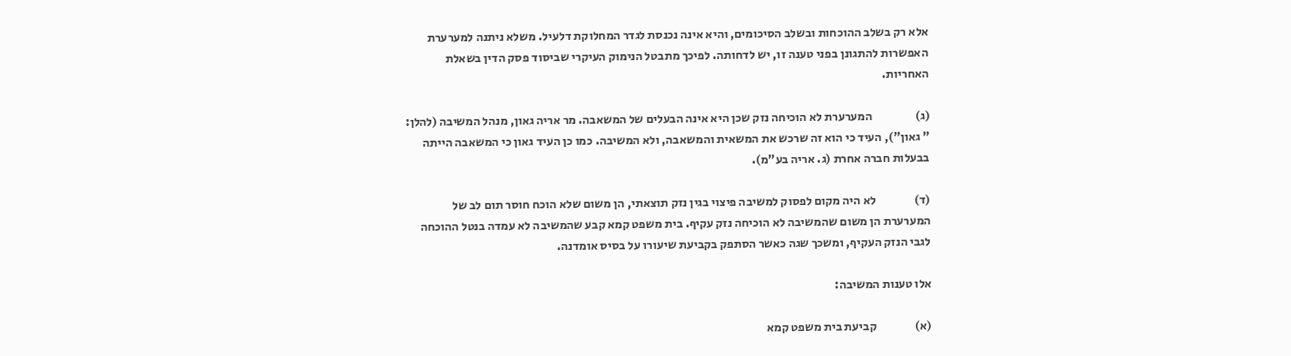אלא רק בשלב ההוכחות ובשלב הסיכומים, והיא אינה נכנסת לגדר המחלוקת דלעיל. משלא ניתנה למערערת האפשרות להתגונן בפני טענה זו, יש לדחותה. לפיכך מתבטל הנימוק העיקרי שביסוד פסק הדין בשאלת האחריות.

(ג)                  המערערת לא הוכיחה נזק שכן היא אינה הבעלים של המשאבה. מר אריה גאון, מנהל המשיבה (להלן: " גאון"), העיד כי הוא זה שרכש את המשאית והמשאבה, ולא המשיבה. כמו כן העיד גאון כי המשאבה הייתה בבעלות חברה אחרת (ג. אריה בע"מ).

(ד)                לא היה מקום לפסוק למשיבה פיצוי בגין נזק תוצאתי, הן משום שלא הוכח חוסר תום לב של המערערת הן משום שהמשיבה לא הוכיחה נזק עקיף. בית משפט קמא קבע שהמשיבה לא עמדה בנטל ההוכחה לגבי הנזק העקיף, ומשכך שגה כאשר הסתפק בקביעת שיעורו על בסיס אומדנה.

אלו טענות המשיבה:

(א)                קביעת בית משפט קמא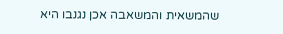שהמשאית והמשאבה אכן נגנבו היא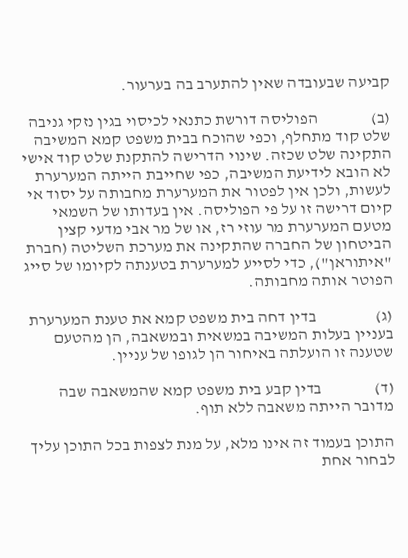קביעה שבעובדה שאין להתערב בה בערעור.

(ב)                הפוליסה דורשת כתנאי לכיסוי בגין נזקי גניבה שלט קוד מתחלף, וכפי שהוכח בבית משפט קמא המשיבה התקינה שלט שכזה. שינוי הדרישה להתקנת שלט קוד אישי לא הובא לידיעת המשיבה, כפי שחייבת הייתה המערערת לעשות, ולכן אין לפטור את המערערת מחבותה על יסוד אי קיום דרישה זו על פי הפוליסה. אין בעדותו של השמאי מטעם המערערת מר עוזי רז, או של מר אבי מדעי קצין הביטחון של החברה שהתקינה את מערכת השליטה (חברת "איתוראן"), כדי לסייע למערערת בטענתה לקיומו של סייג הפוטר אותה מחבותה.

(ג)                  בדין דחה בית משפט קמא את טענת המערערת בעניין בעלות המשיבה במשאית ובמשאבה, הן מהטעם שטענה זו הועלתה באיחור הן לגופו של עניין.

(ד)                בדין קבע בית משפט קמא שהמשאבה שבה מדובר הייתה משאבה ללא תוף.

התוכן בעמוד זה אינו מלא, על מנת לצפות בכל התוכן עליך לבחור אחת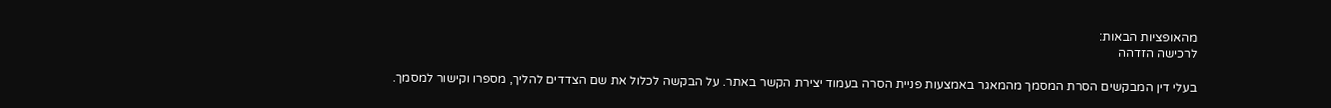מהאופציות הבאות:
לרכישה הזדהה

בעלי דין המבקשים הסרת המסמך מהמאגר באמצעות פניית הסרה בעמוד יצירת הקשר באתר. על הבקשה לכלול את שם הצדדים להליך, מספרו וקישור למסמך.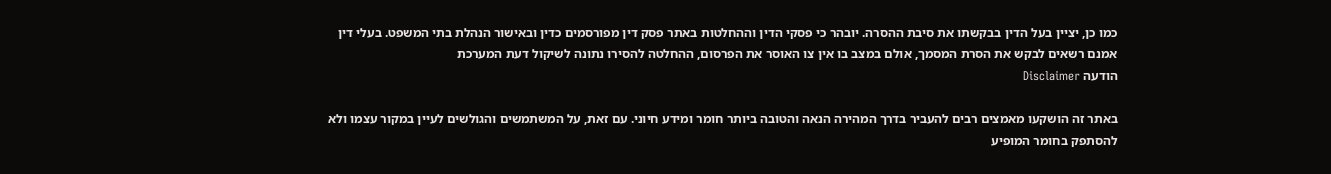כמו כן, יציין בעל הדין בבקשתו את סיבת ההסרה. יובהר כי פסקי הדין וההחלטות באתר פסק דין מפורסמים כדין ובאישור הנהלת בתי המשפט. בעלי דין אמנם רשאים לבקש את הסרת המסמך, אולם במצב בו אין צו האוסר את הפרסום, ההחלטה להסירו נתונה לשיקול דעת המערכת
הודעה Disclaimer

באתר זה הושקעו מאמצים רבים להעביר בדרך המהירה הנאה והטובה ביותר חומר ומידע חיוני. עם זאת, על המשתמשים והגולשים לעיין במקור עצמו ולא להסתפק בחומר המופיע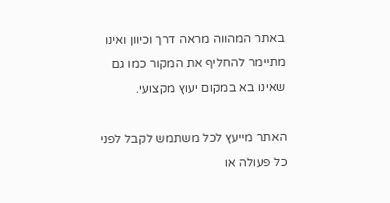באתר המהווה מראה דרך וכיוון ואינו מתיימר להחליף את המקור כמו גם שאינו בא במקום יעוץ מקצועי.

האתר מייעץ לכל משתמש לקבל לפני כל פעולה או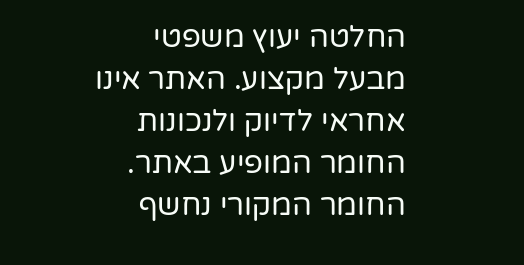החלטה יעוץ משפטי מבעל מקצוע. האתר אינו אחראי לדיוק ולנכונות החומר המופיע באתר. החומר המקורי נחשף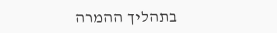בתהליך ההמרה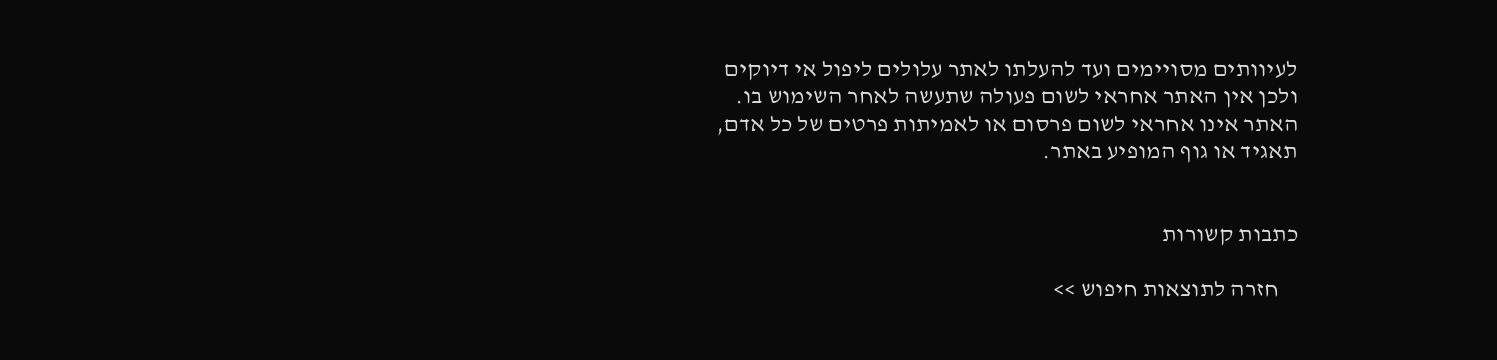לעיוותים מסויימים ועד להעלתו לאתר עלולים ליפול אי דיוקים ולכן אין האתר אחראי לשום פעולה שתעשה לאחר השימוש בו. האתר אינו אחראי לשום פרסום או לאמיתות פרטים של כל אדם, תאגיד או גוף המופיע באתר.


כתבות קשורות

    חזרה לתוצאות חיפוש >>